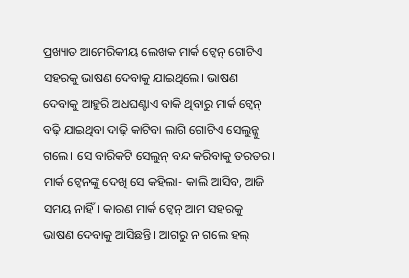ପ୍ରଖ୍ୟାତ ଆମେରିକୀୟ ଲେଖକ ମାର୍କ ଟ୍ବେନ୍ ଗୋଟିଏ ସହରକୁ ଭାଷଣ ଦେବାକୁ ଯାଇଥିଲେ। ଭାଷଣ ଦେବାକୁ ଆହୁରି ଅଧଘଣ୍ଟାଏ ବାକି ଥିବାରୁ ମାର୍କ ଟ୍ବେନ୍ ବଢ଼ି ଯାଇଥିବା ଦାଢ଼ି କାଟିବା ଲାଗି ଗୋଟିଏ ସେଲୁନ୍କୁ ଗଲେ। ସେ ବାରିକଟି ସେଲୁନ୍ ବନ୍ଦ କରିବାକୁ ତରତର। ମାର୍କ ଟ୍ବେନଙ୍କୁ ଦେଖି ସେ କହିଲା- କାଲି ଆସିବ, ଆଜି ସମୟ ନାହିଁ। କାରଣ ମାର୍କ ଟ୍ବେନ୍ ଆମ ସହରକୁ ଭାଷଣ ଦେବାକୁ ଆସିଛନ୍ତି। ଆଗରୁ ନ ଗଲେ ହଲ୍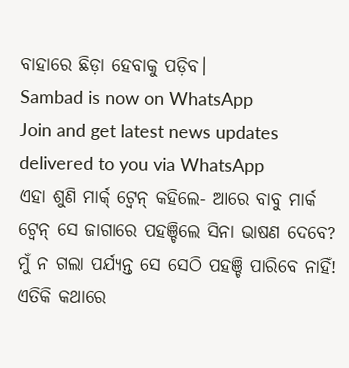ବାହାରେ ଛିଡ଼ା ହେବାକୁ ପଡ଼ିବ।
Sambad is now on WhatsApp
Join and get latest news updates delivered to you via WhatsApp
ଏହା ଶୁଣି ମାର୍କ୍ ଟ୍ବେନ୍ କହିଲେ- ଆରେ ବାବୁ ମାର୍କ ଟ୍ବେନ୍ ସେ ଜାଗାରେ ପହଞ୍ଚିଲେ ସିନା ଭାଷଣ ଦେବେ? ମୁଁ ନ ଗଲା ପର୍ଯ୍ୟନ୍ତ ସେ ସେଠି ପହଞ୍ଚି ପାରିବେ ନାହିଁ!
ଏତିକି କଥାରେ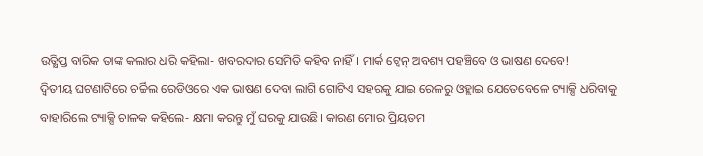ଉତ୍କ୍ଷିପ୍ତ ବାରିକ ତାଙ୍କ କଲାର ଧରି କହିଲା- ଖବରଦାର ସେମିତି କହିବ ନାହିଁ। ମାର୍କ ଟ୍ବେନ୍ ଅବଶ୍ୟ ପହଞ୍ଚିବେ ଓ ଭାଷଣ ଦେବେ!
ଦ୍ବିତୀୟ ଘଟଣାଟିରେ ଚର୍ଚ୍ଚିଲ ରେଡିଓରେ ଏକ ଭାଷଣ ଦେବା ଲାଗି ଗୋଟିଏ ସହରକୁ ଯାଇ ରେଳରୁ ଓହ୍ଲାଇ ଯେତେବେଳେ ଟ୍ୟାକ୍ସି ଧରିବାକୁ ବାହାରିଲେ ଟ୍ୟାକ୍ସି ଚାଳକ କହିଲେ- କ୍ଷମା କରନ୍ତୁ ମୁଁ ଘରକୁ ଯାଉଛି। କାରଣ ମୋର ପ୍ରିୟତମ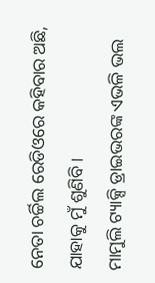ନେତା ଚର୍ଚ୍ଚିଲ ରେଡିଓରେ କହିବାର ଅଛି, ଯାହାକୁ ମୁଁ ଶୁଣିବି।
ମାମୁଲି ଟ୍ୟାକ୍ସି ଡ୍ରାଇଭରଙ୍କ ଏଭଳି ଭଲ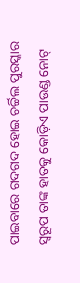ପାଇବାରେ ଗଦଗଦ ହୋଇ ଚର୍ଚ୍ଚିଲ ପୁରସ୍କାର ସ୍ବରୂପ ତାଙ୍କ ହାତକୁ କୋଡ଼ିଏ ପାଉଣ୍ଡ ନୋଟ୍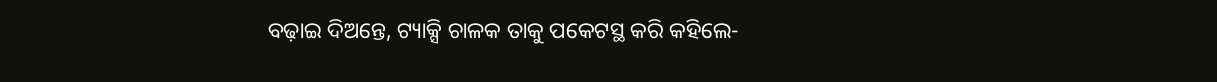ବଢ଼ାଇ ଦିଅନ୍ତେ, ଟ୍ୟାକ୍ସି ଚାଳକ ତାକୁ ପକେଟସ୍ଥ କରି କହିଲେ-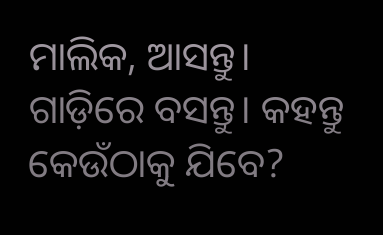ମାଲିକ, ଆସନ୍ତୁ। ଗାଡ଼ିରେ ବସନ୍ତୁ। କହନ୍ତୁ କେଉଁଠାକୁ ଯିବେ?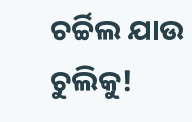ଚର୍ଚ୍ଚିଲ ଯାଉ ଚୁଲିକୁ!